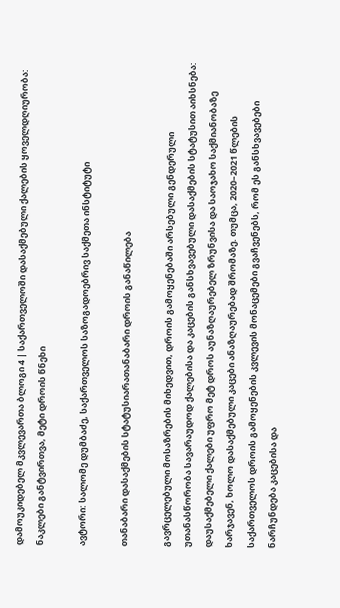დამოუკიდებელ მკვლევართა ბლოგი 4 | საქართველოში დასაქმებული ქალების ყოველდღიურობა: ნაკლები განტვირთვა, მეტი დროის წნეხი

ავტორი: სალომე დუმბაძე, საქართველოს საზოგადოებრივ საქმეთა ინსტიტუტი

თანაბარი დასაქმების სტატუსიარათანაბარი დროის განაწილება

გავრცელებული მოსაზრების მიხედვით, დროის გამოყენებაში არსებული გენდერული უთანასწორობა სავარაუდოდ ქალებისა და კაცების განსხვავებული დასაქმების სტატუსით აიხსნება: დაუსაქმებელი ქალები უფრო მეტ დროს აუნაზღაურებელ ზრუნვისა და საოჯახო საქმიანობაზე ხარჯავენ, ხოლო დასაქმებული კაცები ანაზღაურებად შრომაზე. თუმცა, 2020–2021 წლების საქართველოს დროის გამოყენების კვლევის მონაცემები გვაჩვენებს, რომ ეს განსხვავებები ნარჩუნდება კაცებისა და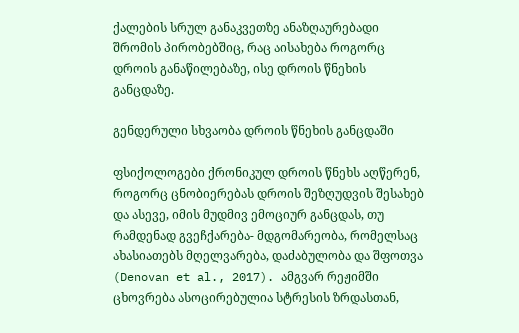ქალების სრულ განაკვეთზე ანაზღაურებადი შრომის პირობებშიც, რაც აისახება როგორც დროის განაწილებაზე, ისე დროის წნეხის განცდაზე.

გენდერული სხვაობა დროის წნეხის განცდაში

ფსიქოლოგები ქრონიკულ დროის წნეხს აღწერენ, როგორც ცნობიერებას დროის შეზღუდვის შესახებ და ასევე, იმის მუდმივ ემოციურ განცდას, თუ რამდენად გვეჩქარება- მდგომარეობა, რომელსაც ახასიათებს მღელვარება, დაძაბულობა და შფოთვა (Denovan et al., 2017). ამგვარ რეჟიმში ცხოვრება ასოცირებულია სტრესის ზრდასთან,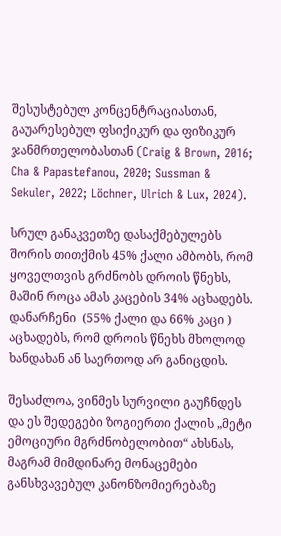შესუსტებულ კონცენტრაციასთან, გაუარესებულ ფსიქიკურ და ფიზიკურ ჯანმრთელობასთან (Craig & Brown, 2016; Cha & Papastefanou, 2020; Sussman & Sekuler, 2022; Löchner, Ulrich & Lux, 2024).

სრულ განაკვეთზე დასაქმებულებს შორის თითქმის 45% ქალი ამბობს, რომ ყოველთვის გრძნობს დროის წნეხს, მაშინ როცა ამას კაცების 34% აცხადებს. დანარჩენი  (55% ქალი და 66% კაცი ) აცხადებს, რომ დროის წნეხს მხოლოდ ხანდახან ან საერთოდ არ განიცდის.

შესაძლოა, ვინმეს სურვილი გაუჩნდეს და ეს შედეგები ზოგიერთი ქალის „მეტი ემოციური მგრძნობელობით“ ახსნას, მაგრამ მიმდინარე მონაცემები განსხვავებულ კანონზომიერებაზე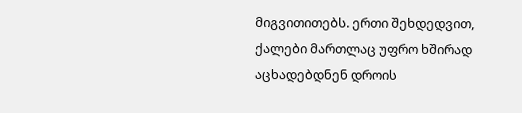მიგვითითებს. ერთი შეხდედვით,  ქალები მართლაც უფრო ხშირად აცხადებდნენ დროის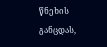წნეხის განცდას,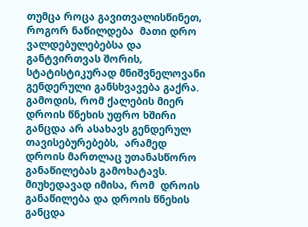თუმცა როცა გავითვალისწინეთ, როგორ ნაწილდება  მათი დრო ვალდებულებებსა და განტვირთვას შორის, სტატისტიკურად მნიშვნელოვანი გენდერული განსხვავება გაქრა. გამოდის, რომ ქალების მიერ დროის წნეხის უფრო ხშირი განცდა არ ასახავს გენდერულ თავისებურებებს,  არამედ  დროის მართლაც უთანასწორო განაწილებას გამოხატავს. მიუხედავად იმისა, რომ  დროის განაწილება და დროის წნეხის განცდა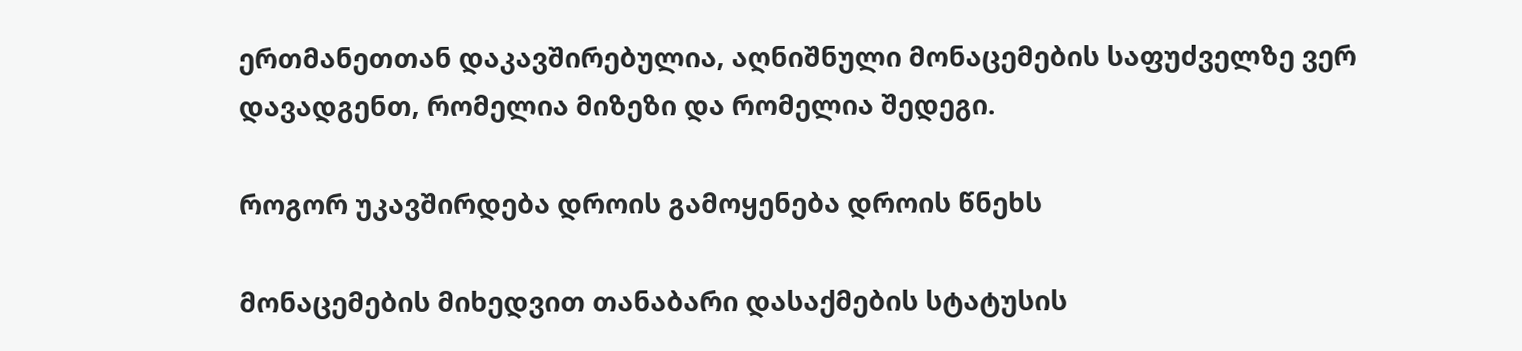ერთმანეთთან დაკავშირებულია, აღნიშნული მონაცემების საფუძველზე ვერ დავადგენთ, რომელია მიზეზი და რომელია შედეგი.

როგორ უკავშირდება დროის გამოყენება დროის წნეხს

მონაცემების მიხედვით თანაბარი დასაქმების სტატუსის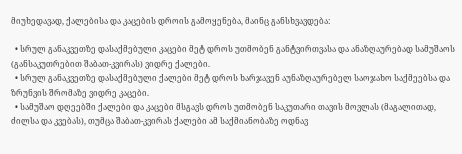მიუხედავად, ქალებისა და კაცების დროის გამოყენება, მაინც განსხვავდება:

  • სრულ განაკვეთზე დასაქმებული კაცები მეტ დროს უთმობენ განტვირთვასა და ანაზღაურებად სამუშაოს (განსაკუთრებით შაბათ-კვირას) ვიდრე ქალები.
  • სრულ განაკვეთზე დასაქმებული ქალები მეტ დროს ხარჯავენ აუნაზღაურებელ საოჯახო საქმეებსა და ზრუნვის შრომაზე ვიდრე კაცები.
  • სამუშაო დღეებში ქალები და კაცები მსგავს დროს უთმობენ საკუთარი თავის მოვლას (მაგალითად, ძილსა და კვებას), თუმცა შაბათ-კვირას ქალები ამ საქმიანობაზე ოდნავ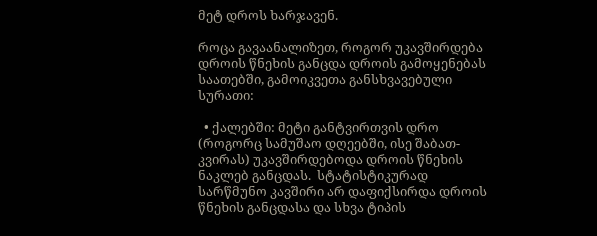მეტ დროს ხარჯავენ.

როცა გავაანალიზეთ, როგორ უკავშირდება დროის წნეხის განცდა დროის გამოყენებას საათებში, გამოიკვეთა განსხვავებული სურათი:

  • ქალებში: მეტი განტვირთვის დრო (როგორც სამუშაო დღეებში, ისე შაბათ-კვირას) უკავშირდებოდა დროის წნეხის ნაკლებ განცდას.  სტატისტიკურად სარწმუნო კავშირი არ დაფიქსირდა დროის წნეხის განცდასა და სხვა ტიპის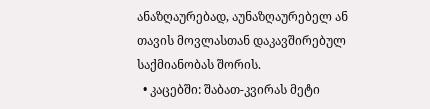ანაზღაურებად, აუნაზღაურებელ ან თავის მოვლასთან დაკავშირებულ საქმიანობას შორის.
  • კაცებში: შაბათ-კვირას მეტი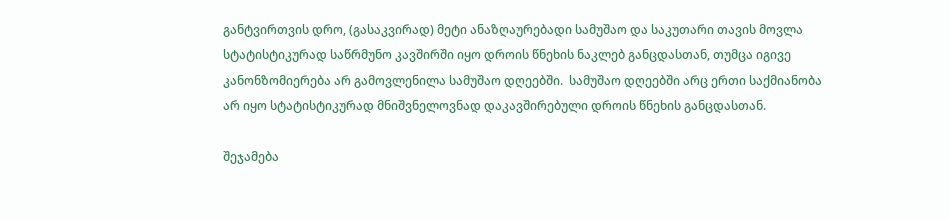განტვირთვის დრო, (გასაკვირად) მეტი ანაზღაურებადი სამუშაო და საკუთარი თავის მოვლა სტატისტიკურად საწრმუნო კავშირში იყო დროის წნეხის ნაკლებ განცდასთან, თუმცა იგივე კანონზომიერება არ გამოვლენილა სამუშაო დღეებში.  სამუშაო დღეებში არც ერთი საქმიანობა არ იყო სტატისტიკურად მნიშვნელოვნად დაკავშირებული დროის წნეხის განცდასთან.

შეჯამება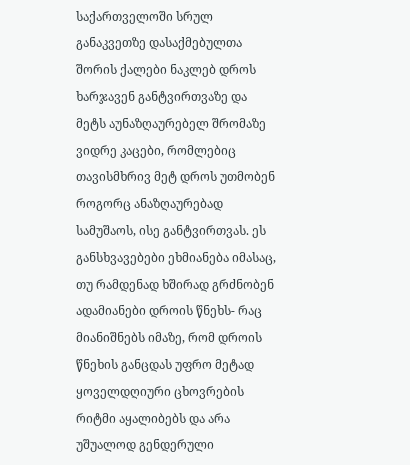საქართველოში სრულ განაკვეთზე დასაქმებულთა შორის ქალები ნაკლებ დროს ხარჯავენ განტვირთვაზე და მეტს აუნაზღაურებელ შრომაზე ვიდრე კაცები, რომლებიც თავისმხრივ მეტ დროს უთმობენ როგორც ანაზღაურებად სამუშაოს, ისე განტვირთვას. ეს განსხვავებები ეხმიანება იმასაც, თუ რამდენად ხშირად გრძნობენ ადამიანები დროის წნეხს- რაც მიანიშნებს იმაზე, რომ დროის წნეხის განცდას უფრო მეტად ყოველდღიური ცხოვრების რიტმი აყალიბებს და არა უშუალოდ გენდერული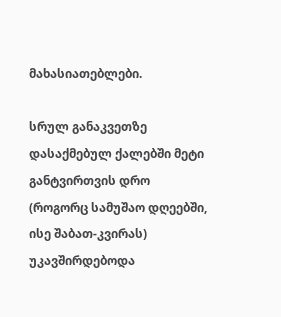მახასიათებლები.

სრულ განაკვეთზე დასაქმებულ ქალებში მეტი განტვირთვის დრო (როგორც სამუშაო დღეებში, ისე შაბათ-კვირას) უკავშირდებოდა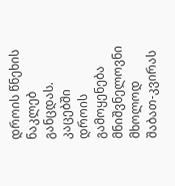დროის წნეხის ნაკლებ განცდას. კაცებში დროის გამოყენება მნიშვნელოვნი მხოლოდ შაბათ-კვირას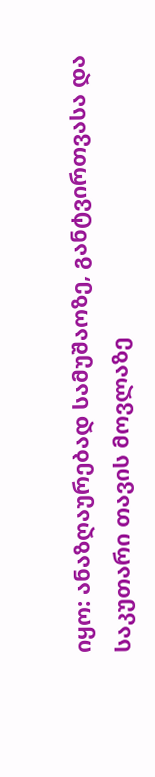იყო: ანაზღაურებად სამუშაოზე, განტვირთვასა და საკუთარი თავის მოვლაზე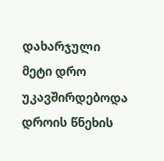დახარჯული მეტი დრო უკავშირდებოდა დროის წნეხის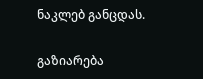ნაკლებ განცდას.

გაზიარება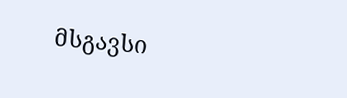მსგავსი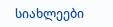სიახლეები